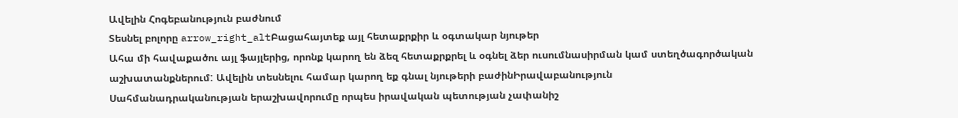Ավելին Հոգեբանություն բաժնում
Տեսնել բոլորը arrow_right_altԲացահայտեք այլ հետաքրքիր և օգտակար նյութեր
Ահա մի հավաքածու այլ ֆայլերից, որոնք կարող են ձեզ հետաքրքրել և օգնել ձեր ուսումնասիրման կամ ստեղծագործական աշխատանքներում: Ավելին տեսնելու համար կարող եք գնալ նյութերի բաժինԻրավաբանություն
Սահմանադրականության երաշխավորումը որպես իրավական պետության չափանիշ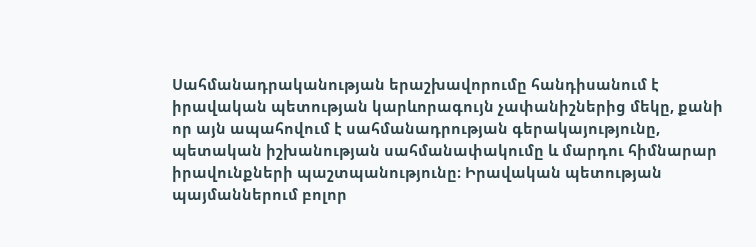Սահմանադրականության երաշխավորումը հանդիսանում է իրավական պետության կարևորագույն չափանիշներից մեկը, քանի որ այն ապահովում է սահմանադրության գերակայությունը, պետական իշխանության սահմանափակումը և մարդու հիմնարար իրավունքների պաշտպանությունը։ Իրավական պետության պայմաններում բոլոր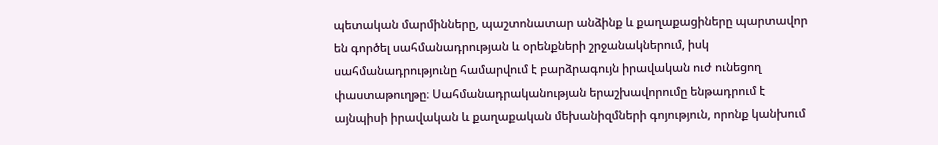պետական մարմինները, պաշտոնատար անձինք և քաղաքացիները պարտավոր են գործել սահմանադրության և օրենքների շրջանակներում, իսկ սահմանադրությունը համարվում է բարձրագույն իրավական ուժ ունեցող փաստաթուղթը։ Սահմանադրականության երաշխավորումը ենթադրում է այնպիսի իրավական և քաղաքական մեխանիզմների գոյություն, որոնք կանխում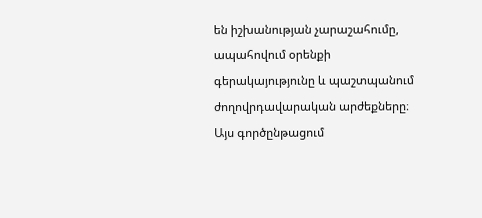են իշխանության չարաշահումը, ապահովում օրենքի գերակայությունը և պաշտպանում ժողովրդավարական արժեքները։ Այս գործընթացում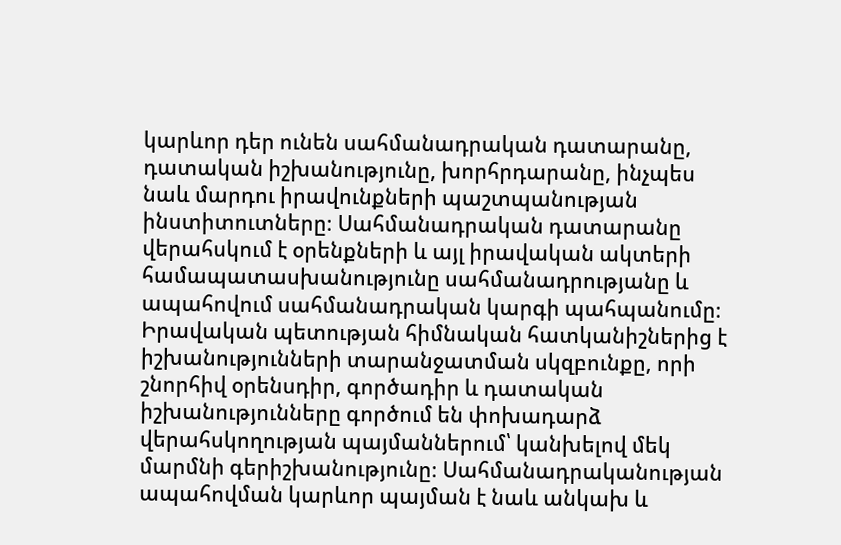կարևոր դեր ունեն սահմանադրական դատարանը, դատական իշխանությունը, խորհրդարանը, ինչպես նաև մարդու իրավունքների պաշտպանության ինստիտուտները։ Սահմանադրական դատարանը վերահսկում է օրենքների և այլ իրավական ակտերի համապատասխանությունը սահմանադրությանը և ապահովում սահմանադրական կարգի պահպանումը։ Իրավական պետության հիմնական հատկանիշներից է իշխանությունների տարանջատման սկզբունքը, որի շնորհիվ օրենսդիր, գործադիր և դատական իշխանությունները գործում են փոխադարձ վերահսկողության պայմաններում՝ կանխելով մեկ մարմնի գերիշխանությունը։ Սահմանադրականության ապահովման կարևոր պայման է նաև անկախ և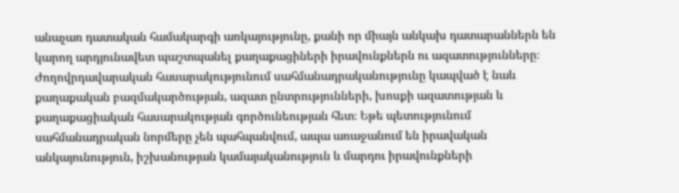անաչառ դատական համակարգի առկայությունը, քանի որ միայն անկախ դատարաններն են կարող արդյունավետ պաշտպանել քաղաքացիների իրավունքներն ու ազատությունները։ Ժողովրդավարական հասարակությունում սահմանադրականությունը կապված է նաև քաղաքական բազմակարծության, ազատ ընտրությունների, խոսքի ազատության և քաղաքացիական հասարակության գործունեության հետ։ Եթե պետությունում սահմանադրական նորմերը չեն պահպանվում, ապա առաջանում են իրավական անկայունություն, իշխանության կամայականություն և մարդու իրավունքների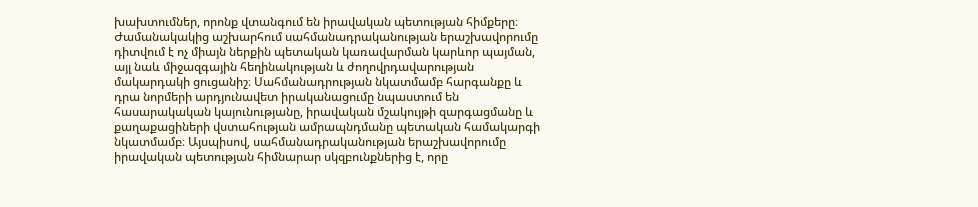խախտումներ, որոնք վտանգում են իրավական պետության հիմքերը։ Ժամանակակից աշխարհում սահմանադրականության երաշխավորումը դիտվում է ոչ միայն ներքին պետական կառավարման կարևոր պայման, այլ նաև միջազգային հեղինակության և ժողովրդավարության մակարդակի ցուցանիշ։ Սահմանադրության նկատմամբ հարգանքը և դրա նորմերի արդյունավետ իրականացումը նպաստում են հասարակական կայունությանը, իրավական մշակույթի զարգացմանը և քաղաքացիների վստահության ամրապնդմանը պետական համակարգի նկատմամբ։ Այսպիսով, սահմանադրականության երաշխավորումը իրավական պետության հիմնարար սկզբունքներից է, որը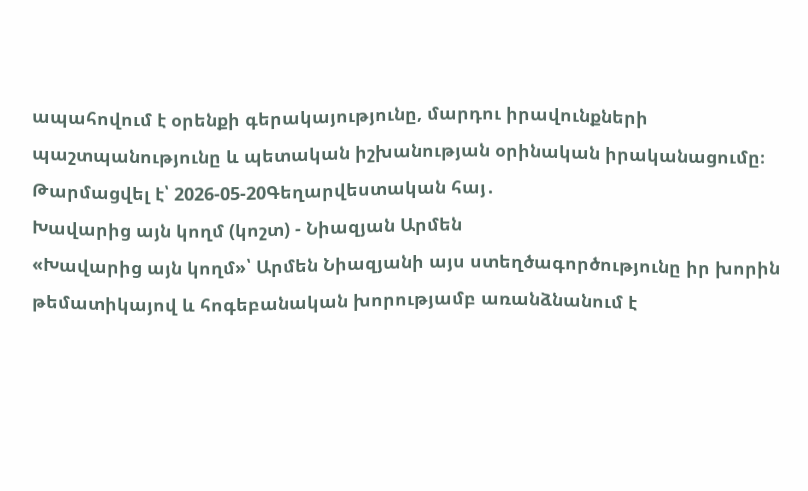ապահովում է օրենքի գերակայությունը, մարդու իրավունքների պաշտպանությունը և պետական իշխանության օրինական իրականացումը։
Թարմացվել է՝ 2026-05-20Գեղարվեստական հայ․
Խավարից այն կողմ (կոշտ) - Նիազյան Արմեն
«Խավարից այն կողմ»՝ Արմեն Նիազյանի այս ստեղծագործությունը իր խորին թեմատիկայով և հոգեբանական խորությամբ առանձնանում է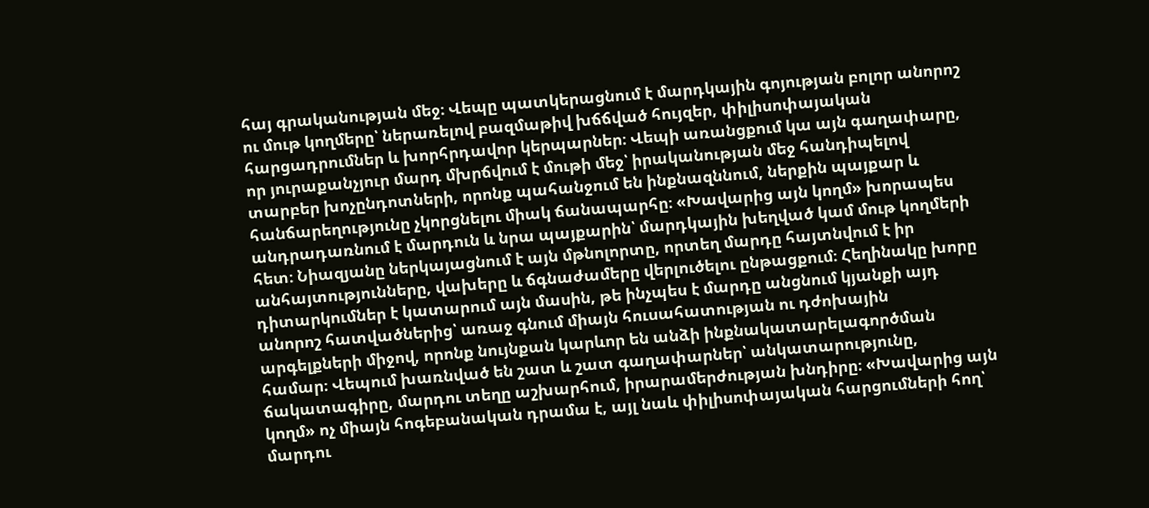հայ գրականության մեջ։ Վեպը պատկերացնում է մարդկային գոյության բոլոր անորոշ ու մութ կողմերը՝ ներառելով բազմաթիվ խճճված հույզեր, փիլիսոփայական հարցադրումներ և խորհրդավոր կերպարներ։ Վեպի առանցքում կա այն գաղափարը, որ յուրաքանչյուր մարդ մխրճվում է մութի մեջ՝ իրականության մեջ հանդիպելով տարբեր խոչընդոտների, որոնք պահանջում են ինքնազննում, ներքին պայքար և հանճարեղությունը չկորցնելու միակ ճանապարհը։ «Խավարից այն կողմ» խորապես անդրադառնում է մարդուն և նրա պայքարին՝ մարդկային խեղված կամ մութ կողմերի հետ։ Նիազյանը ներկայացնում է այն մթնոլորտը, որտեղ մարդը հայտնվում է իր անհայտությունները, վախերը և ճգնաժամերը վերլուծելու ընթացքում։ Հեղինակը խորը դիտարկումներ է կատարում այն մասին, թե ինչպես է մարդը անցնում կյանքի այդ անորոշ հատվածներից՝ առաջ գնում միայն հուսահատության ու դժոխային արգելքների միջով, որոնք նույնքան կարևոր են անձի ինքնակատարելագործման համար։ Վեպում խառնված են շատ և շատ գաղափարներ՝ անկատարությունը, ճակատագիրը, մարդու տեղը աշխարհում, իրարամերժության խնդիրը։ «Խավարից այն կողմ» ոչ միայն հոգեբանական դրամա է, այլ նաև փիլիսոփայական հարցումների հող՝ մարդու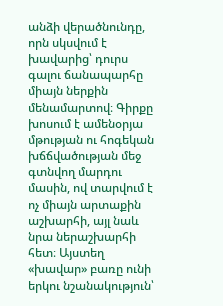անձի վերածնունդը, որն սկսվում է խավարից՝ դուրս գալու ճանապարհը միայն ներքին մենամարտով։ Գիրքը խոսում է ամենօրյա մթության ու հոգեկան խճճվածության մեջ գտնվող մարդու մասին, ով տարվում է ոչ միայն արտաքին աշխարհի, այլ նաև նրա ներաշխարհի հետ։ Այստեղ «խավար» բառը ունի երկու նշանակություն՝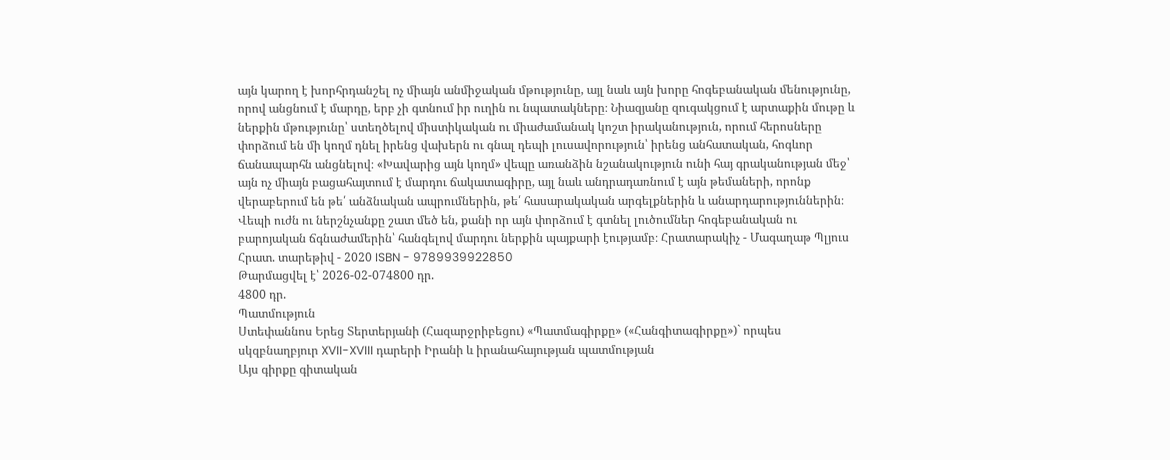այն կարող է խորհրդանշել ոչ միայն անմիջական մթությունը, այլ նաև այն խորը հոգեբանական մենությունը, որով անցնում է մարդը, երբ չի գտնում իր ուղին ու նպատակները։ Նիազյանը զուգակցում է արտաքին մութը և ներքին մթությունը՝ ստեղծելով միստիկական ու միաժամանակ կոշտ իրականություն, որում հերոսները փորձում են մի կողմ դնել իրենց վախերն ու գնալ դեպի լուսավորություն՝ իրենց անհատական, հոգևոր ճանապարհն անցնելով։ «Խավարից այն կողմ» վեպը առանձին նշանակություն ունի հայ գրականության մեջ՝ այն ոչ միայն բացահայտում է մարդու ճակատագիրը, այլ նաև անդրադառնում է այն թեմաների, որոնք վերաբերում են թե՛ անձնական ապրումներին, թե՛ հասարակական արգելքներին և անարդարություններին։ Վեպի ուժն ու ներշնչանքը շատ մեծ են, քանի որ այն փորձում է գտնել լուծումներ հոգեբանական ու բարոյական ճգնաժամերին՝ հանգելով մարդու ներքին պայքարի էությամբ։ Հրատարակիչ - Մագաղաթ Պլյուս Հրատ. տարեթիվ - 2020 ISBN - 9789939922850
Թարմացվել է՝ 2026-02-074800 դր.
4800 դր.
Պատմություն
Ստեփաննոս Երեց Տերտերյանի (Հազարջրիբեցու) «Պատմագիրքը» («Հանգիտագիրքը»)` որպես սկզբնաղբյուր XVII-XVIII դարերի Իրանի և իրանահայության պատմության
Այս գիրքը գիտական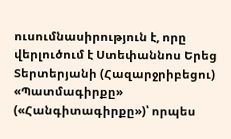ուսումնասիրություն է, որը վերլուծում է Ստեփաննոս Երեց Տերտերյանի (Հազարջրիբեցու) «Պատմագիրքը» («Հանգիտագիրքը»)՝ որպես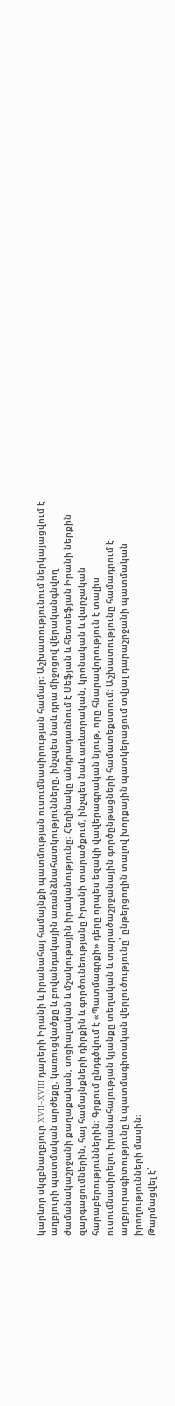կարևոր սկզբնաղբյուր XVII–XVIII դարերի Իրանի և իրանահայ համայնքի պատմության ուսումնասիրության համար։ Աշխատությունում ներկայացվում է աղբյուրի պատմական արժեքը, կառուցվածքը և բովանդակային առանձնահատկությունները, ինչպես նաև դրա միջոցով վերականգնվող ժամանակաշրջանի քաղաքական, սոցիալական և մշակութային իրականությունը։ Հեղինակը անդրադառնում է Սեֆյան և հետսեֆյան Իրանի ներքին զարգացումներին, հայ համայնքների դիրքին և գործունեությանը Իրանի տարածքում, ինչպես նաև առևտրական, կրոնական և վարչական հարաբերություններին։ Գրքում ընդգծվում է «Պատմագրքի» դերը որպես եզակի վավերագրական նյութ, որը հնարավորություն է տալիս ուսումնասիրելու իրանահայության կյանքը տեղական և տարածաշրջանային գործընթացների համատեքստում։ Աշխատությունը համադրում է աղբյուրագիտությունը և պատմագիտական վերլուծությունը՝ ընթերցողին տալով խորքային պատկերացում տվյալ դարաշրջանի պատմական իրողությունների մասին։
Թարմացվել է՝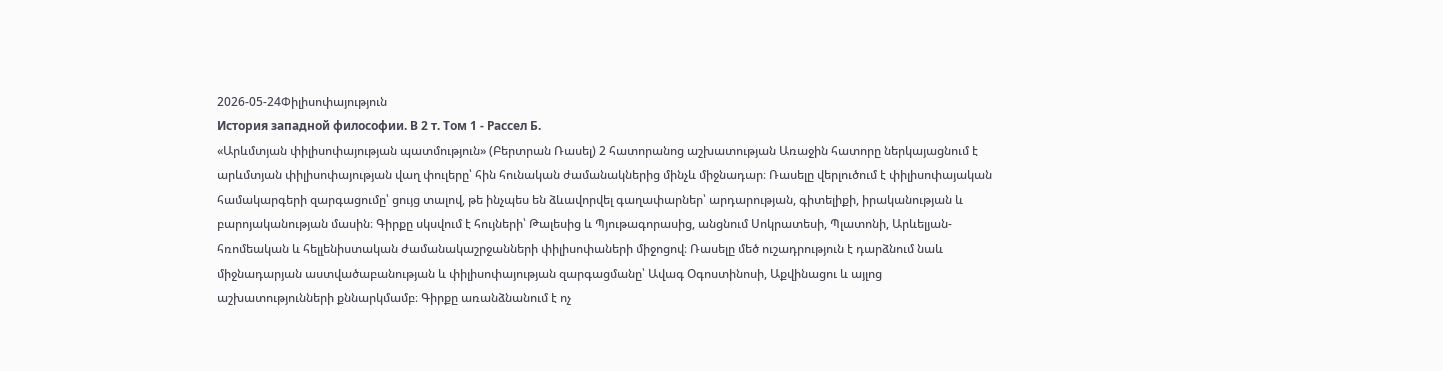2026-05-24Փիլիսոփայություն
История западной философии. В 2 т. Том 1 - Рассел Б.
«Արևմտյան փիլիսոփայության պատմություն» (Բերտրան Ռասել) 2 հատորանոց աշխատության Առաջին հատորը ներկայացնում է արևմտյան փիլիսոփայության վաղ փուլերը՝ հին հունական ժամանակներից մինչև միջնադար։ Ռասելը վերլուծում է փիլիսոփայական համակարգերի զարգացումը՝ ցույց տալով, թե ինչպես են ձևավորվել գաղափարներ՝ արդարության, գիտելիքի, իրականության և բարոյականության մասին։ Գիրքը սկսվում է հույների՝ Թալեսից և Պյութագորասից, անցնում Սոկրատեսի, Պլատոնի, Արևելյան-հռոմեական և հելլենիստական ժամանակաշրջանների փիլիսոփաների միջոցով։ Ռասելը մեծ ուշադրություն է դարձնում նաև միջնադարյան աստվածաբանության և փիլիսոփայության զարգացմանը՝ Ավագ Օգոստինոսի, Աքվինացու և այլոց աշխատությունների քննարկմամբ։ Գիրքը առանձնանում է ոչ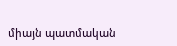միայն պատմական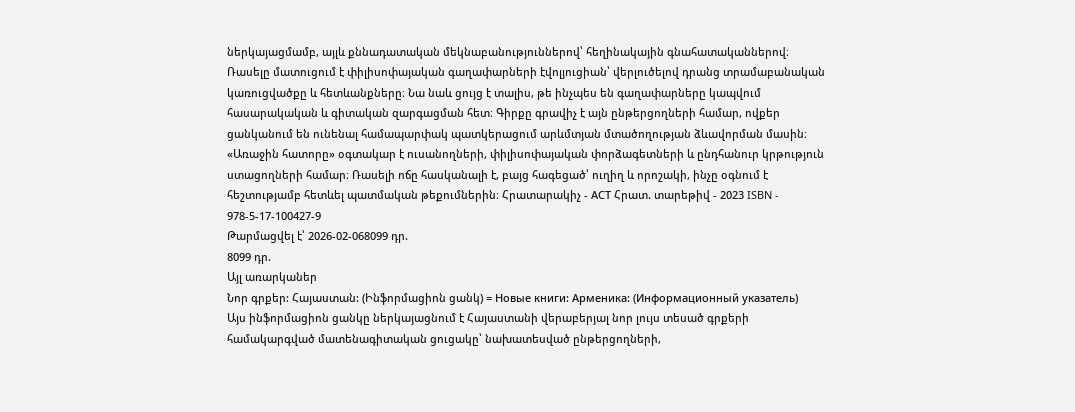ներկայացմամբ, այլև քննադատական մեկնաբանություններով՝ հեղինակային գնահատականներով։ Ռասելը մատուցում է փիլիսոփայական գաղափարների էվոլյուցիան՝ վերլուծելով դրանց տրամաբանական կառուցվածքը և հետևանքները։ Նա նաև ցույց է տալիս, թե ինչպես են գաղափարները կապվում հասարակական և գիտական զարգացման հետ։ Գիրքը գրավիչ է այն ընթերցողների համար, ովքեր ցանկանում են ունենալ համապարփակ պատկերացում արևմտյան մտածողության ձևավորման մասին։ «Առաջին հատորը» օգտակար է ուսանողների, փիլիսոփայական փորձագետների և ընդհանուր կրթություն ստացողների համար։ Ռասելի ոճը հասկանալի է, բայց հագեցած՝ ուղիղ և որոշակի, ինչը օգնում է հեշտությամբ հետևել պատմական թեքումներին։ Հրատարակիչ - АСТ Հրատ. տարեթիվ - 2023 ISBN - 978-5-17-100427-9
Թարմացվել է՝ 2026-02-068099 դր.
8099 դր.
Այլ առարկաներ
Նոր գրքեր: Հայաստան: (Ինֆորմացիոն ցանկ) = Новые книги: Арменика: (Информационный указатель)
Այս ինֆորմացիոն ցանկը ներկայացնում է Հայաստանի վերաբերյալ նոր լույս տեսած գրքերի համակարգված մատենագիտական ցուցակը՝ նախատեսված ընթերցողների,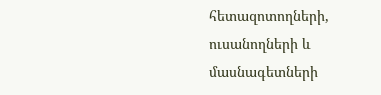հետազոտողների, ուսանողների և մասնագետների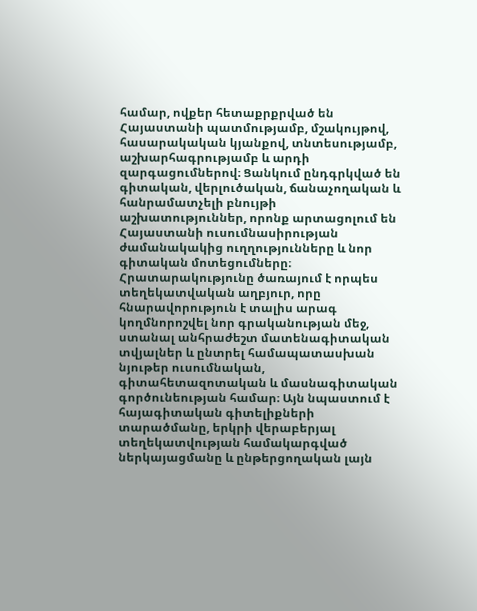համար, ովքեր հետաքրքրված են Հայաստանի պատմությամբ, մշակույթով, հասարակական կյանքով, տնտեսությամբ, աշխարհագրությամբ և արդի զարգացումներով։ Ցանկում ընդգրկված են գիտական, վերլուծական, ճանաչողական և հանրամատչելի բնույթի աշխատություններ, որոնք արտացոլում են Հայաստանի ուսումնասիրության ժամանակակից ուղղությունները և նոր գիտական մոտեցումները։ Հրատարակությունը ծառայում է որպես տեղեկատվական աղբյուր, որը հնարավորություն է տալիս արագ կողմնորոշվել նոր գրականության մեջ, ստանալ անհրաժեշտ մատենագիտական տվյալներ և ընտրել համապատասխան նյութեր ուսումնական, գիտահետազոտական և մասնագիտական գործունեության համար։ Այն նպաստում է հայագիտական գիտելիքների տարածմանը, երկրի վերաբերյալ տեղեկատվության համակարգված ներկայացմանը և ընթերցողական լայն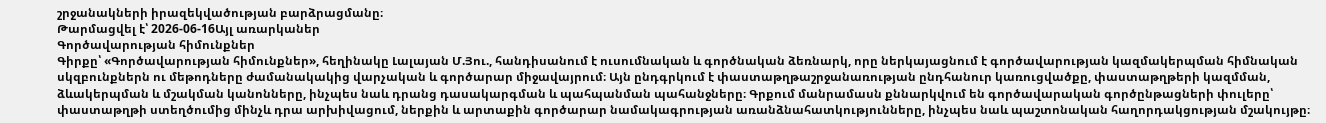շրջանակների իրազեկվածության բարձրացմանը։
Թարմացվել է՝ 2026-06-16Այլ առարկաներ
Գործավարության հիմունքներ
Գիրքը՝ «Գործավարության հիմունքներ», հեղինակը Լալայան Մ.Յու., հանդիսանում է ուսումնական և գործնական ձեռնարկ, որը ներկայացնում է գործավարության կազմակերպման հիմնական սկզբունքներն ու մեթոդները ժամանակակից վարչական և գործարար միջավայրում։ Այն ընդգրկում է փաստաթղթաշրջանառության ընդհանուր կառուցվածքը, փաստաթղթերի կազմման, ձևակերպման և մշակման կանոնները, ինչպես նաև դրանց դասակարգման և պահպանման պահանջները։ Գրքում մանրամասն քննարկվում են գործավարական գործընթացների փուլերը՝ փաստաթղթի ստեղծումից մինչև դրա արխիվացում, ներքին և արտաքին գործարար նամակագրության առանձնահատկությունները, ինչպես նաև պաշտոնական հաղորդակցության մշակույթը։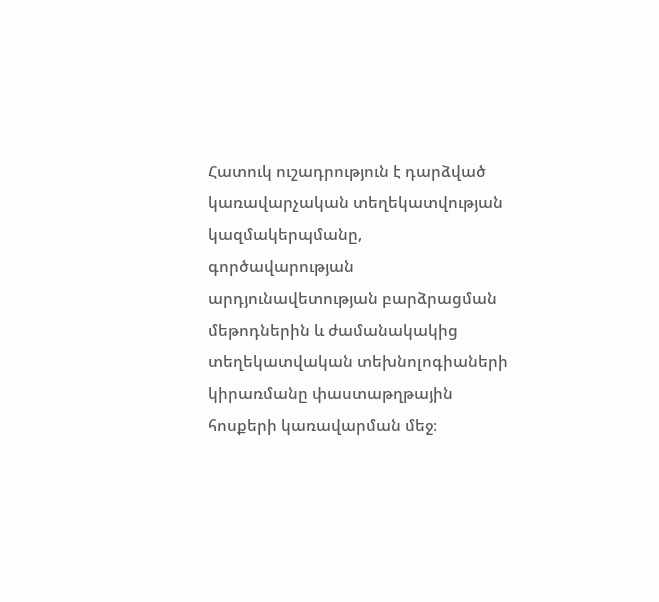Հատուկ ուշադրություն է դարձված կառավարչական տեղեկատվության կազմակերպմանը, գործավարության արդյունավետության բարձրացման մեթոդներին և ժամանակակից տեղեկատվական տեխնոլոգիաների կիրառմանը փաստաթղթային հոսքերի կառավարման մեջ։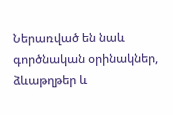Ներառված են նաև գործնական օրինակներ, ձևաթղթեր և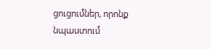ցուցումներ, որոնք նպաստում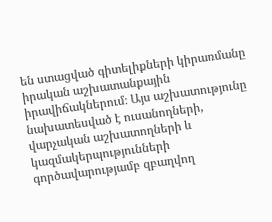են ստացված գիտելիքների կիրառմանը իրական աշխատանքային իրավիճակներում։ Այս աշխատությունը նախատեսված է ուսանողների, վարչական աշխատողների և կազմակերպությունների գործավարությամբ զբաղվող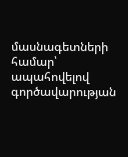մասնագետների համար՝ ապահովելով գործավարության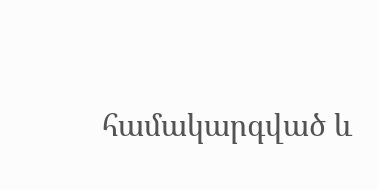համակարգված և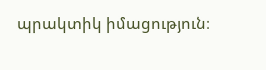պրակտիկ իմացություն։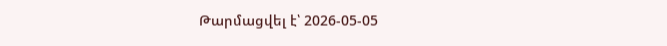Թարմացվել է՝ 2026-05-05